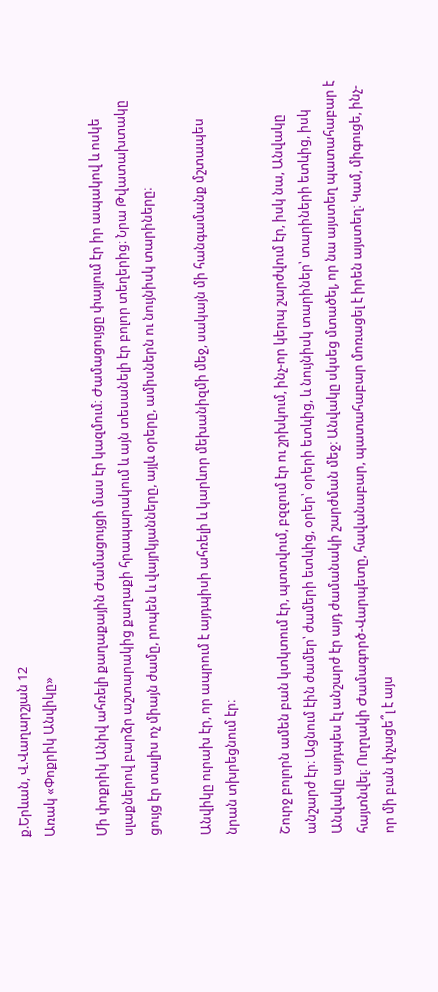ք.Երևան, Վ.Վաղարշյան 12
Առակ «Փոքրիկ Անվիկը»

Մի փոքրիկ Անիվ ահռելի քաղաքային Ժամացույցի մաս էր կազմում։ Ժամացույցը փայլում էր իր ապակով և ոսկե սլաքներով բարձր աշտարակից քաղաքի հրապարակում և այն տեսանելի էր բոլոր տեղերից։ Նրա Թվատախտակը ցույց էր տալիս ոչ միայն ժամը, րոպեն և վայրկյանները, այլև օրերը, ամիսներն ու նույնիսկ տարիները։

Անվիկը ուրախ էր, որ ապրում է այդպիսի ահռելի և կարևոր մեխանիզմի մեջ, սակայն մի հանգամանք մշտապես նրան տխրեցնում էր։

Շուրջ բոլորն ամեն բան կտկտում էր, պտտվում, բզզում էր ու շրխկում, ինչ-որ կերպ շարժվում էր, իսկ նա, Անվակը անշարժ էր։ Ացնում էին ժամեր՝ ժամերի ետևից, օրեր՝ օրերի ետևից, և նույնիսկ տարիներ՝ տարիների ետևից, իսկ Անվակը այդպես էլ անշարժ էր այդ ժամանակի շարժման մեջ։ Անվակը սկսեց մտածել, որ նա այստեղ պատահաբար է հայտնվել։ Ուղղակի Ժամագործ-Վարպետը, հավանաբար, պատահաբար մոռացել է իրեն այստեղ։ Կամ, միգուցե, ինչ-որ մի բան փչացե՞լ է այս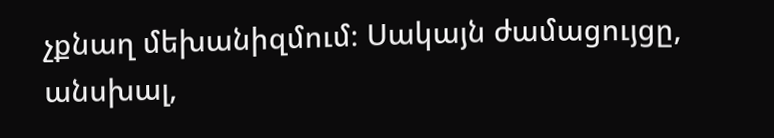չքնաղ մեխանիզմում։ Սակայն ժամացույցը, անսխալ,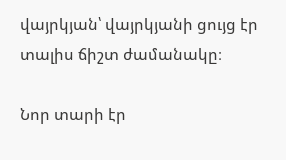վայրկյան՝ վայրկյանի ցույց էր տալիս ճիշտ ժամանակը։

Նոր տարի էր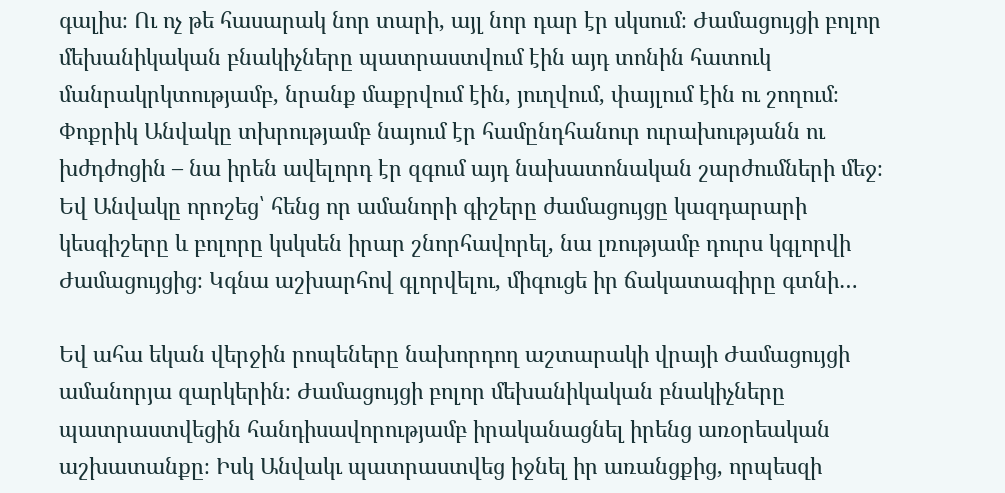գալիս։ Ու ոչ թե հասարակ նոր տարի, այլ նոր դար էր սկսում։ Ժամացույցի բոլոր մեխանիկական բնակիչները պատրաստվում էին այդ տոնին հատուկ մանրակրկտությամբ, նրանք մաքրվում էին, յուղվում, փայլում էին ու շողում։ Փոքրիկ Անվակը տխրությամբ նայում էր համընդհանուր ուրախությանն ու խժդժոցին – նա իրեն ավելորդ էր զգում այդ նախատոնական շարժումների մեջ։ Եվ Անվակը որոշեց՝ հենց որ ամանորի գիշերը ժամացույցը կազդարարի կեսգիշերը և բոլորը կսկսեն իրար շնորհավորել, նա լռությամբ դուրս կգլորվի Ժամացույցից։ Կգնա աշխարհով գլորվելու, միգուցե իր ճակատագիրը գտնի…

Եվ ահա եկան վերջին րոպեները նախորդող աշտարակի վրայի Ժամացույցի ամանորյա զարկերին։ Ժամացույցի բոլոր մեխանիկական բնակիչները պատրաստվեցին հանդիսավորությամբ իրականացնել իրենց առօրեական աշխատանքը։ Իսկ Անվակւ պատրաստվեց իջնել իր առանցքից, որպեսզի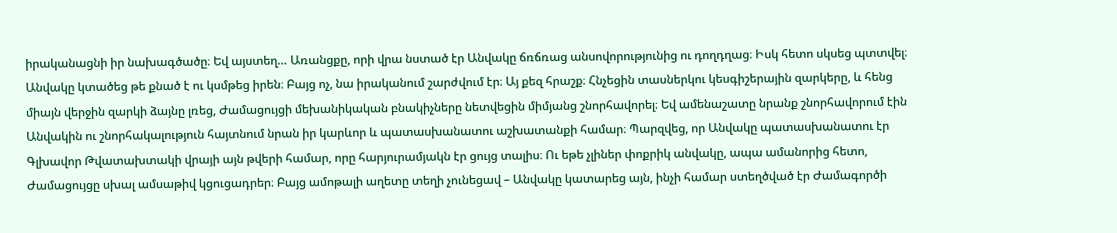իրականացնի իր նախագծածը։ Եվ այստեղ… Առանցքը, որի վրա նստած էր Անվակը ճռճռաց անսովորությունից ու դողդղաց։ Իսկ հետո սկսեց պտտվել։ Անվակը կտածեց թե քնած է ու կսմթեց իրեն։ Բայց ոչ, նա իրականում շարժվում էր։ Այ քեզ հրաշք։ Հնչեցին տասներկու կեսգիշերային զարկերը, և հենց միայն վերջին զարկի ձայնը լռեց, Ժամացույցի մեխանիկական բնակիչները նետվեցին միմյանց շնորհավորել։ Եվ ամենաշատը նրանք շնորհավորում էին Անվակին ու շնորհակալություն հայտնում նրան իր կարևոր և պատասխանատու աշխատանքի համար։ Պարզվեց, որ Անվակը պատասխանատու էր Գլխավոր Թվատախտակի վրայի այն թվերի համար, որը հարյուրամյակն էր ցույց տալիս։ Ու եթե չլիներ փոքրիկ անվակը, ապա ամանորից հետո, Ժամացույցը սխալ ամսաթիվ կցուցադրեր։ Բայց ամոթալի աղետը տեղի չունեցավ – Անվակը կատարեց այն, ինչի համար ստեղծված էր Ժամագործի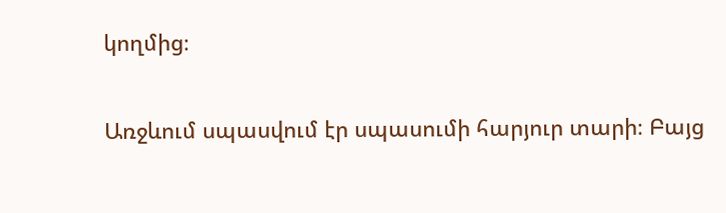կողմից։

Առջևում սպասվում էր սպասումի հարյուր տարի։ Բայց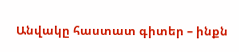Անվակը հաստատ գիտեր – ինքն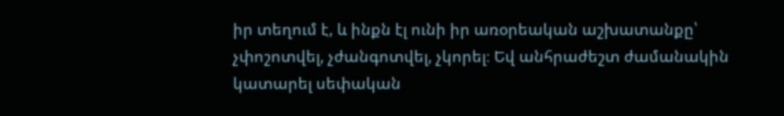իր տեղում է, և ինքն էլ ունի իր առօրեական աշխատանքը՝ չփոշոտվել, չժանգոտվել, չկորել։ Եվ անհրաժեշտ ժամանակին կատարել սեփական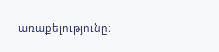առաքելությունը։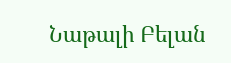Նաթալի Բելան